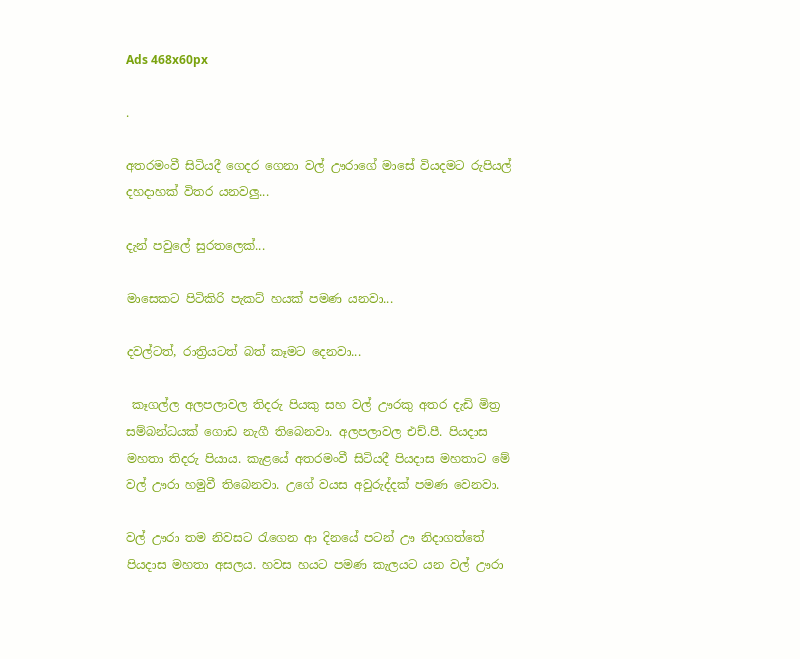Ads 468x60px

.

අතරමංවී සිටියදී ගෙදර ගෙනා වල් ඌරාගේ මාසේ වියදමට රුපියල් දහදාහක් විතර යනවලු...

දැන් පවුලේ සුරතලෙක්...

මාසෙකට පිටිකිරි පැකට් හයක් පමණ යනවා...

දවල්ටත්, රාත්‍රියටත් බත් කෑමට දෙනවා...

 කෑගල්ල අලපලාවල තිදරු පියකු සහ වල් ඌරකු අතර දැඩි මිත්‍ර සම්බන්ධයක් ගොඩ නැගී තිබෙනවා. අලපලාවල එච්.පී. පියදාස මහතා තිදරු පියාය. කැළයේ අතරමංවී සිටියදී පියදාස මහතාට මේ වල් ඌරා හමුවී තිබෙනවා. උගේ වයස අවුරුද්දක් පමණ වෙනවා.

වල් ඌරා තම නිවසට රැගෙන ආ දිනයේ පටන් ඌ නිදාගත්තේ පියදාස මහතා අසලය. හවස හයට පමණ කැලයට යන වල් ඌරා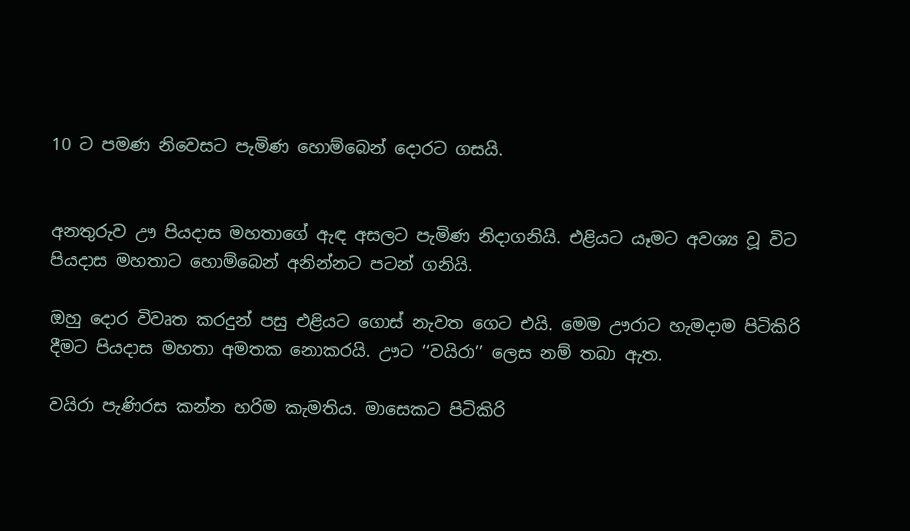10 ට පමණ නිවෙසට පැමිණ හොම්බෙන් දොරට ගසයි.


අනතුරුව ඌ පියදාස මහතාගේ ඇඳ අසලට පැමිණ නිදාගනියි. එළියට යෑමට අවශ්‍ය වූ විට පියදාස මහතාට හොම්බෙන් අනින්නට පටන් ගනියි.

ඔහු දොර විවෘත කරදුන් පසු එළියට ගොස් නැවත ගෙට එයි. මෙම ඌරාට හැමදාම පිටිකිරි දීමට පියදාස මහතා අමතක නොකරයි. ඌට ‘‘වයිරා’’ ලෙස නම් තබා ඇත.

වයිරා පැණිරස කන්න හරිම කැමතිය. මාසෙකට පිටිකිරි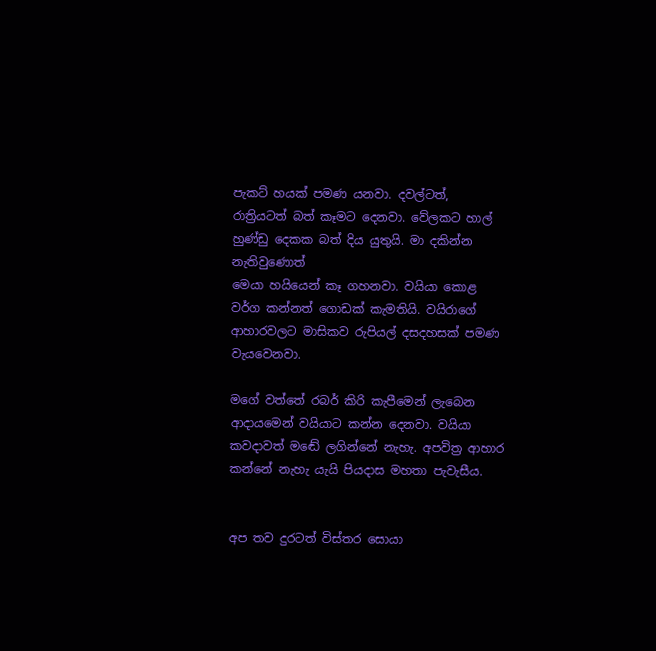පැකට් හයක් පමණ යනවා. දවල්ටත්, රාත්‍රියටත් බත් කෑමට දෙනවා. වේලකට හාල් හුණ්ඩු දෙකක බත් දිය යුතුයි. මා දකින්න නැතිවුණොත්
මෙයා හයියෙන් කෑ ගහනවා. වයියා කොළ වර්ග කන්නත් ගොඩක් කැමතියි. වයිරාගේ ආහාරවලට මාසිකව රුපියල් දසදහසක් පමණ වැයවෙනවා.

මගේ වත්තේ රබර් කිරි කැපීමෙන් ලැබෙන ආදායමෙන් වයියාට කන්න දෙනවා. වයියා කවදාවත් මඬේ ලගින්නේ නැහැ. අපවිත්‍ර ආහාර කන්නේ නැහැ යැයි පියදාස මහතා පැවැසීය.


අප තව දුරටත් විස්තර සොයා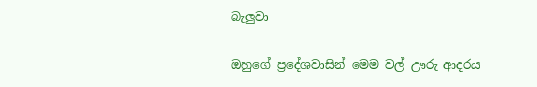බැලුවා

ඔහුගේ ප්‍රදේශවාසින් මෙම වල් ඌරු ආදරය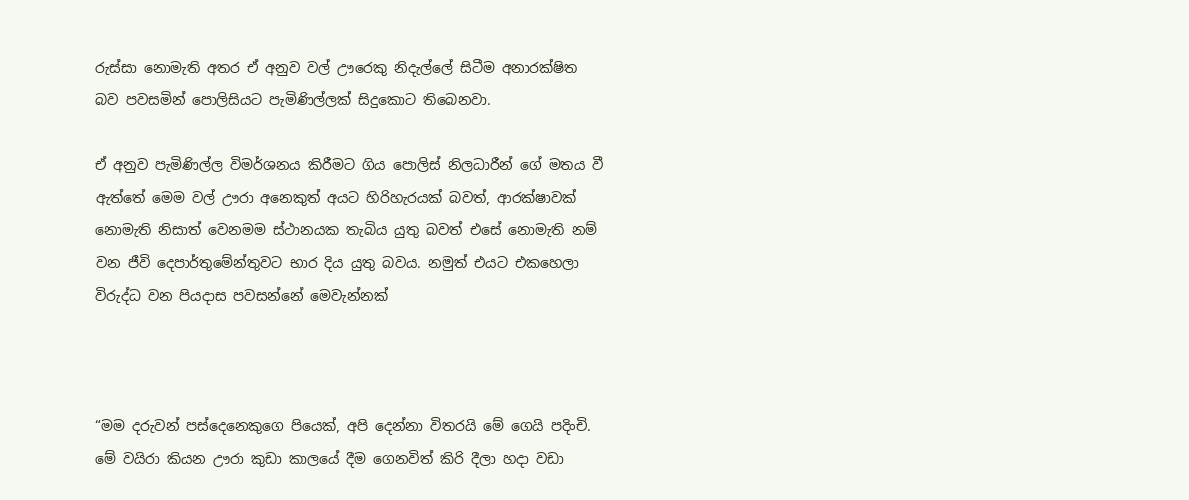රුස්සා නොමැති අතර ඒ අනුව වල් ඌරෙකු නිදැල්ලේ සිටීම අනාරක්ෂිත බව පවසමින් පොලිසියට පැමිණිල්ලක් සිදුකොට තිබෙනවා.

ඒ අනුව පැමිණිල්ල විමර්ශනය කිරීමට ගිය පොලිස් නිලධාරීන් ගේ මතය වී ඇත්තේ මෙම වල් ඌරා අනෙකුත් අයට හිරිහැරයක් බවත්, ආරක්ෂාවක් නොමැති නිසාත් වෙනමම ස්ථානයක තැබිය යුතු බවත් එසේ නොමැති නම් වන ජීවි දෙපාර්තුමේන්තුවට භාර දිය යුතු බවය. නමුත් එයට එකහෙලා විරුද්ධ වන පියදාස පවසන්නේ මෙවැන්නක්



“මම දරුවන් පස්දෙනෙකුගෙ පියෙක්, අපි දෙන්නා විතරයි මේ ගෙයි පදිංචි. මේ වයිරා කියන ඌරා කුඩා කාලයේ දීම ගෙනවිත් කිරි දීලා හදා වඩා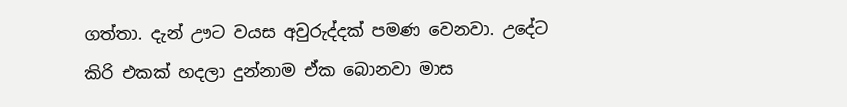ගත්තා. දැන් ඌට වයස අවුරුද්දක් පමණ වෙනවා. උදේට කිරි එකක් හදලා දුන්නාම ඒක බොනවා මාස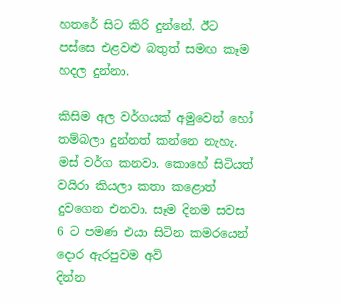හතරේ සිට කිරි දුන්නේ. ඊට පස්සෙ එළවළු බතුත් සමඟ කෑම හදල දුන්නා.

කිසිම අල වර්ගයක් අමුවෙන් හෝ තම්බලා දුන්නත් කන්නෙ නැහැ. මස් වර්ග කනවා. කොහේ සිටියත් වයිරා කියලා කතා කළොත් දුවගෙන එනවා. සෑම දිනම සවස 6 ට පමණ එයා සිටින කමරයෙන් දොර ඇරපුවම අවි
දින්න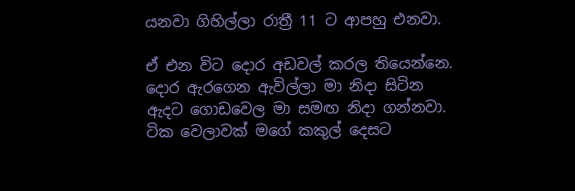යනවා ගිහිල්ලා රාත්‍රී 11 ට ආපහු එනවා.

ඒ එන විට දොර අඩවල් කරල තියෙන්නෙ. දොර ඇරගෙන ඇවිල්ලා මා නිදා සිටින ඇදට ගොඩවෙල මා සමඟ නිදා ගන්නවා. ටික වෙලාවක් මගේ කකුල් දෙසට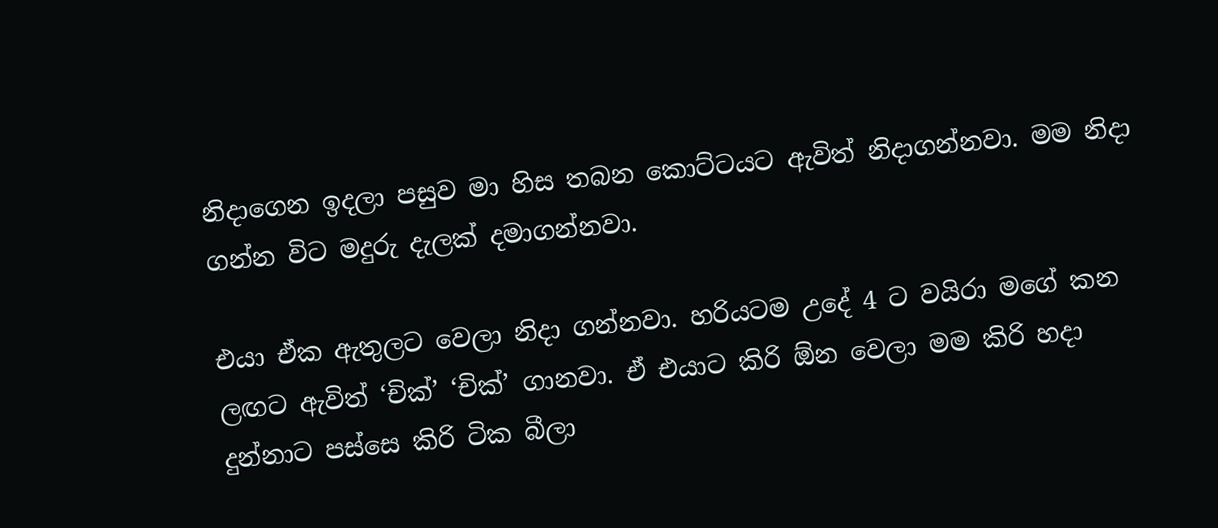නිදාගෙන ඉදලා පසුව මා හිස තබන කොට්ටයට ඇවිත් නිදාගන්නවා. මම නිදා ගන්න විට මදුරු දැලක් දමාගන්නවා.

එයා ඒක ඇතුලට වෙලා නිදා ගන්නවා. හරියටම උදේ 4 ට වයිරා මගේ කන ලඟට ඇවිත් ‘චික්’ ‘චික්’ ගානවා. ඒ එයාට කිරි ඕන වෙලා මම කිරි හදා දුන්නාට පස්සෙ කිරි ටික බීලා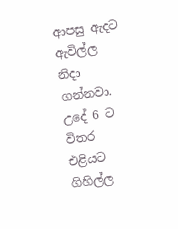ආපසු ඇදට ඇවිල්ල නිදා ගන්නවා. උදේ 6 ට විතර එළියට ගිහිල්ල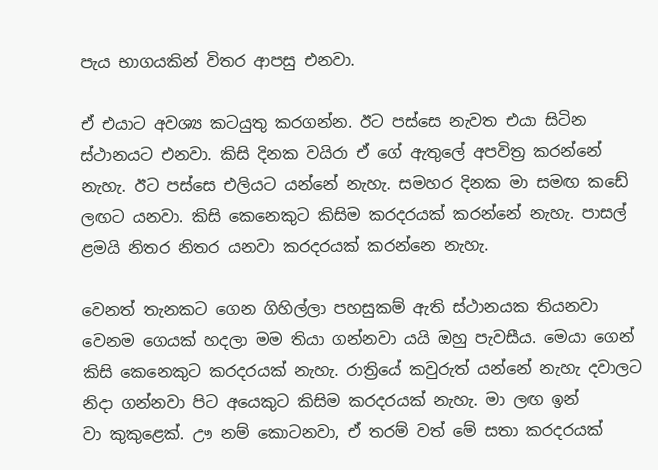පැය භාගයකින් විතර ආපසු එනවා.

ඒ එයාට අවශ්‍ය කටයුතු කරගන්න. ඊට පස්සෙ නැවත එයා සිටින ස්ථානයට එනවා. කිසි දිනක වයිරා ඒ ගේ ඇතුලේ අපවිත්‍ර කරන්නේ නැහැ. ඊට පස්සෙ එලියට යන්නේ නැහැ. සමහර දිනක මා සමඟ කඩේ ලඟට යනවා. කිසි කෙනෙකුට කිසිම කරදරයක් කරන්නේ නැහැ. පාසල් ළමයි නිතර නිතර යනවා කරදරයක් කරන්නෙ නැහැ.

වෙනත් තැනකට ගෙන ගිහිල්ලා පහසුකම් ඇති ස්ථානයක තියනවා වෙනම ගෙයක් හදලා මම තියා ගන්නවා යයි ඔහු පැවසීය. මෙයා ගෙන් කිසි කෙනෙකුට කරදරයක් නැහැ. රාත්‍රියේ කවුරුත් යන්නේ නැහැ දවාලට නිදා ගන්නවා පිට අයෙකුට කිසිම කරදරයක් නැහැ. මා ලඟ ඉන්
වා කුකුළෙක්. ඌ නම් කොටනවා, ඒ තරම් වත් මේ සතා කරදරයක්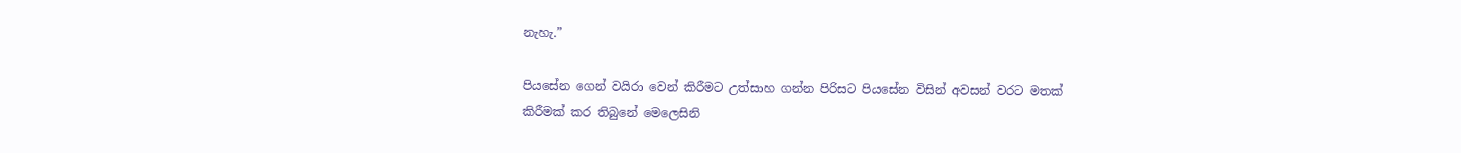නැහැ.”

පියසේන ගෙන් වයිරා වෙන් කිරීමට උත්සාහ ගන්න පිරිසට පියසේන විසින් අවසන් වරට මතක් කිරීමක් කර තිබුනේ මෙලෙසිනි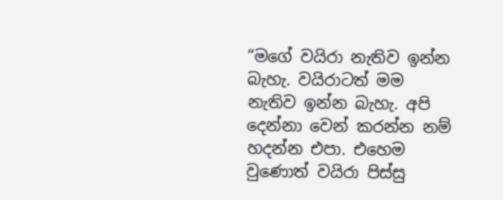“ම‍ගේ වයිරා නැතිව ඉන්න බැහැ. වයිරාටත් මම නැතිව ඉන්න බැහැ. අපි දෙන්නා වෙන් කරන්න නම් හදන්න එපා. එහෙම වුණොත් වයිරා පිස්සු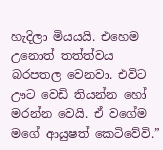හැදිලා මියයයි. එහෙම උනොත් තත්ත්වය බරපතල වෙනවා. එවිට ඌට‍ වෙඩි තියන්න හෝ මරන්න වෙයි. ඒ වගේම මගේ ආයුෂත් කෙටිවේවි.”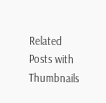Related Posts with Thumbnails